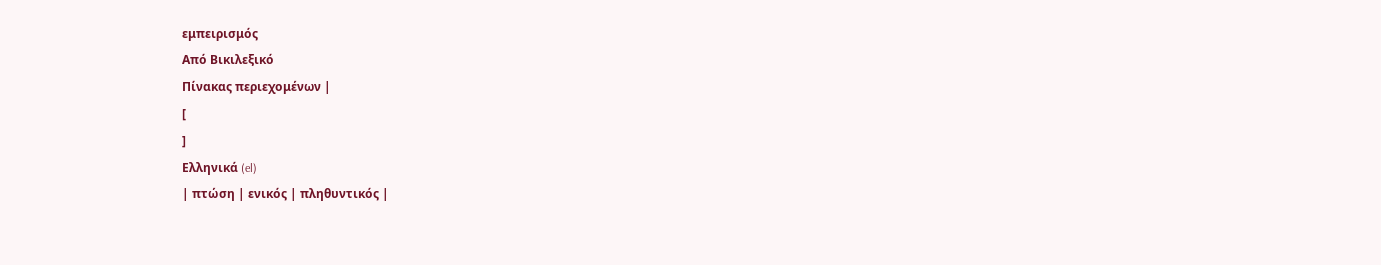εμπειρισμός
Από Βικιλεξικό
Πίνακας περιεχομένων |
[
]
Ελληνικά (el)
| πτώση | ενικός | πληθυντικός |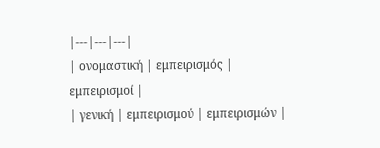|---|---|---|
| ονομαστική | εμπειρισμός | εμπειρισμοί |
| γενική | εμπειρισμού | εμπειρισμών |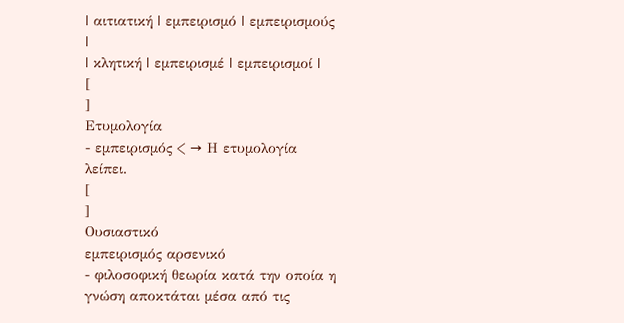| αιτιατική | εμπειρισμό | εμπειρισμούς |
| κλητική | εμπειρισμέ | εμπειρισμοί |
[
]
Ετυμολογία
- εμπειρισμός < → Η ετυμολογία λείπει.
[
]
Ουσιαστικό
εμπειρισμός αρσενικό
- φιλοσοφική θεωρία κατά την οποία η γνώση αποκτάται μέσα από τις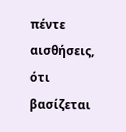πέντε αισθήσεις, ότι βασίζεται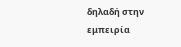δηλαδή στην εμπειρία